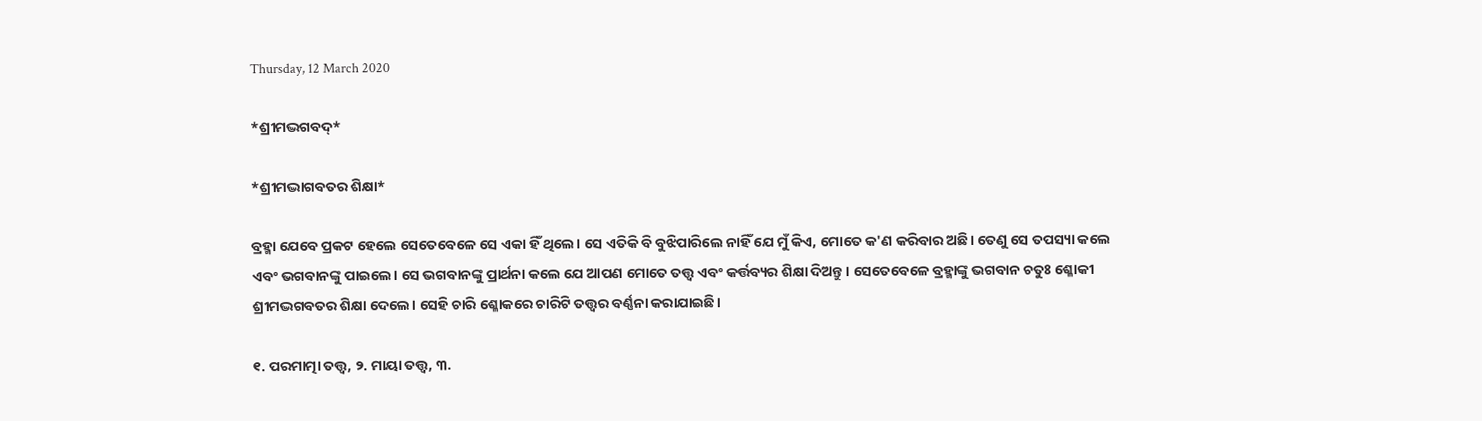Thursday, 12 March 2020

*ଶ୍ରୀମଦ୍ଭଗବଦ୍*

*ଶ୍ରୀମଦ୍ଭାଗବତର ଶିକ୍ଷା*

ବ୍ରହ୍ମା ଯେବେ ପ୍ରକଟ ହେଲେ ସେତେବେଳେ ସେ ଏକା ହିଁ ଥିଲେ। ସେ ଏତିକି ବି ବୁଝିପାରିଲେ ନାହିଁ ଯେ ମୁଁ କିଏ, ମୋତେ କ'ଣ କରିବାର ଅଛି। ତେଣୁ ସେ ତପସ୍ୟା କଲେ ଏବଂ ଭଗବାନଙ୍କୁ ପାଇଲେ। ସେ ଭଗବାନଙ୍କୁ ପ୍ରାର୍ଥନା କଲେ ଯେ ଆପଣ ମୋତେ ତତ୍ତ୍ୱ ଏବଂ କର୍ତ୍ତବ୍ୟର ଶିକ୍ଷା ଦିଅନ୍ତୁ। ସେତେବେଳେ ବ୍ରହ୍ମାଙ୍କୁ ଭଗବାନ ଚତୁଃ ଶ୍ଳୋକୀ ଶ୍ରୀମଦ୍ଭଗବତର ଶିକ୍ଷା ଦେଲେ। ସେହି ଚାରି ଶ୍ଳୋକରେ ଚାରିଟି ତତ୍ତ୍ୱର ବର୍ଣ୍ଣନା କରାଯାଇଛି।

୧. ପରମାତ୍ମା ତତ୍ତ୍ୱ, ୨. ମାୟା ତତ୍ତ୍ୱ, ୩.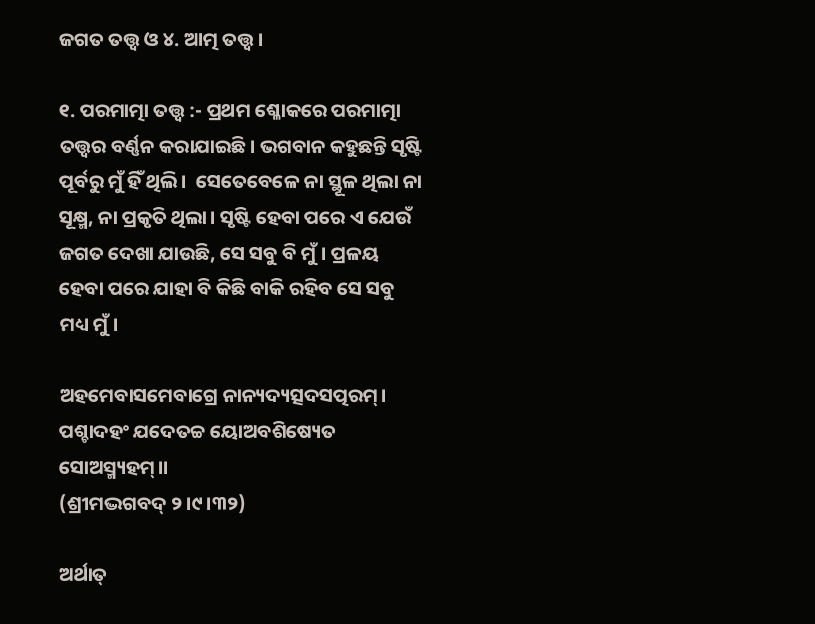ଜଗତ ତତ୍ତ୍ୱ ଓ ୪. ଆତ୍ମ ତତ୍ତ୍ୱ।

୧. ପରମାତ୍ମା ତତ୍ତ୍ୱ :- ପ୍ରଥମ ଶ୍ଳୋକରେ ପରମାତ୍ମା ତତ୍ତ୍ୱର ବର୍ଣ୍ଣନ କରାଯାଇଛି। ଭଗବାନ କହୁଛନ୍ତି ସୃଷ୍ଟି ପୂର୍ବରୁ ମୁଁ ହିଁ ଥିଲି।  ସେତେବେଳେ ନା ସ୍ଥୂଳ ଥିଲା ନା ସୂକ୍ଷ୍ମ, ନା ପ୍ରକୃତି ଥିଲା। ସୃଷ୍ଟି ହେବା ପରେ ଏ ଯେଉଁ ଜଗତ ଦେଖା ଯାଉଛି, ସେ ସବୁ ବି ମୁଁ। ପ୍ରଳୟ ହେବା ପରେ ଯାହା ବି କିଛି ବାକି ରହିବ ସେ ସବୁ ମଧ୍ୟ ମୁଁ।

ଅହମେବାସମେବାଗ୍ରେ ନାନ୍ୟଦ୍ୟତ୍ସଦସତ୍ପରମ୍।
ପଶ୍ଚାଦହଂ ଯଦେତଚ୍ଚ ୟୋଅବଶିଷ୍ୟେତ ସୋଅସ୍ମ୍ୟହମ୍।।
(ଶ୍ରୀମଦ୍ଭଗବଦ୍ ୨।୯।୩୨)

ଅର୍ଥାତ୍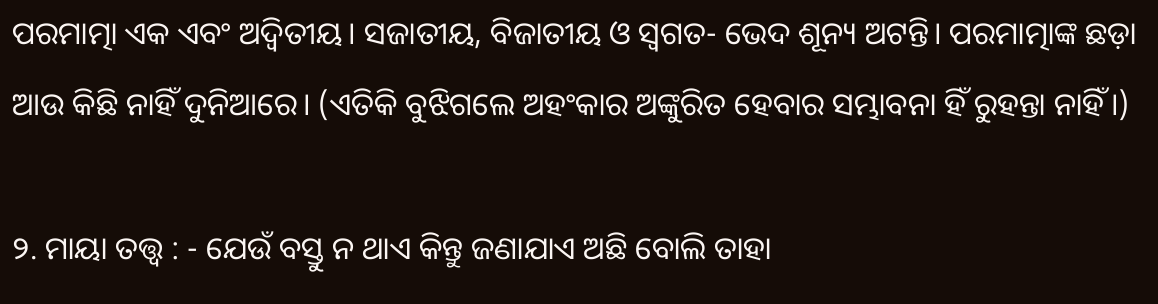ପରମାତ୍ମା ଏକ ଏବଂ ଅଦ୍ଵିତୀୟ। ସଜାତୀୟ, ବିଜାତୀୟ ଓ ସ୍ୱଗତ- ଭେଦ ଶୂନ୍ୟ ଅଟନ୍ତି। ପରମାତ୍ମାଙ୍କ ଛଡ଼ା ଆଉ କିଛି ନାହିଁ ଦୁନିଆରେ। (ଏତିକି ବୁଝିଗଲେ ଅହଂକାର ଅଙ୍କୁରିତ ହେବାର ସମ୍ଭାବନା ହିଁ ରୁହନ୍ତା ନାହିଁ।)

୨. ମାୟା ତତ୍ତ୍ୱ : - ଯେଉଁ ବସ୍ତୁ ନ ଥାଏ କିନ୍ତୁ ଜଣାଯାଏ ଅଛି ବୋଲି ତାହା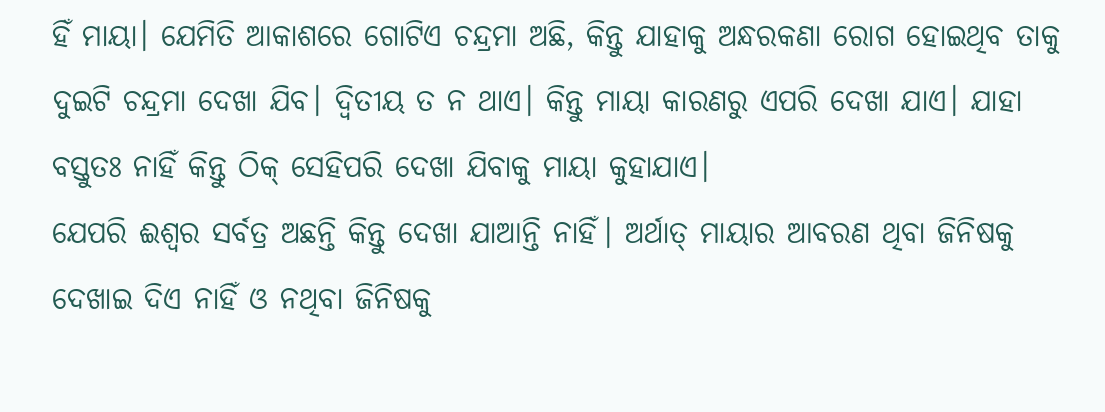ହିଁ ମାୟା। ଯେମିତି ଆକାଶରେ ଗୋଟିଏ ଚନ୍ଦ୍ରମା ଅଛି, କିନ୍ତୁ ଯାହାକୁ ଅନ୍ଧରକଣା ରୋଗ ହୋଇଥିବ ତାକୁ ଦୁଇଟି ଚନ୍ଦ୍ରମା ଦେଖା ଯିବ। ଦ୍ଵିତୀୟ ତ ନ ଥାଏ। କିନ୍ତୁ ମାୟା କାରଣରୁ ଏପରି ଦେଖା ଯାଏ। ଯାହା ବସ୍ତୁତଃ ନାହିଁ କିନ୍ତୁ ଠିକ୍ ସେହିପରି ଦେଖା ଯିବାକୁ ମାୟା କୁହାଯାଏ।
ଯେପରି ଈଶ୍ୱର ସର୍ବତ୍ର ଅଛନ୍ତି କିନ୍ତୁ ଦେଖା ଯାଆନ୍ତି ନାହିଁ। ଅର୍ଥାତ୍ ମାୟାର ଆବରଣ ଥିବା ଜିନିଷକୁ ଦେଖାଇ ଦିଏ ନାହିଁ ଓ ନଥିବା ଜିନିଷକୁ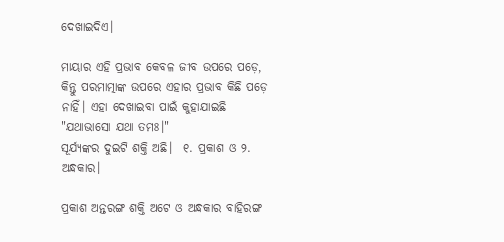ଦେଖାଇଦିଏ।

ମାୟାର ଏହି ପ୍ରଭାବ କେବଳ ଜୀବ ଉପରେ ପଡ଼େ, କିନ୍ତୁ ପରମାତ୍ମାଙ୍କ ଉପରେ ଏହାର ପ୍ରଭାବ କିଛି ପଡ଼େ ନାହିଁ। ଏହା ଦେଖାଇବା ପାଇଁ କୁହାଯାଇଛି "ଯଥାଭାସୋ ଯଥା ତମଃ।"
ସୂର୍ଯ୍ୟଙ୍କର ଦୁଇଟି ଶକ୍ତି ଅଛି।  ୧. ପ୍ରକାଶ ଓ ୨. ଅନ୍ଧକାର।

ପ୍ରକାଶ ଅନ୍ତରଙ୍ଗ ଶକ୍ତି ଅଟେ ଓ ଅନ୍ଧକାର ବାହିରଙ୍ଗ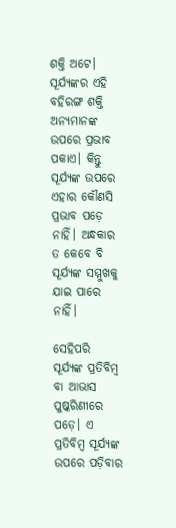ଶକ୍ତି ଅଟେ। ସୂର୍ଯ୍ୟଙ୍କର ଏହି ବହିରଙ୍ଗ ଶକ୍ତି ଅନ୍ୟମାନଙ୍କ ଉପରେ ପ୍ରଭାବ ପକାଏ। କିନ୍ତୁ ସୂର୍ଯ୍ୟଙ୍କ ଉପରେ ଏହାର କୌଣସି ପ୍ରଭାବ ପଡ଼େ ନାହିଁ। ଅନ୍ଧକାର ତ କେବେ ବି ସୂର୍ଯ୍ୟଙ୍କ ସମ୍ମୁଖକୁ ଯାଇ ପାରେ ନାହିଁ।

ସେହିପରି ସୂର୍ଯ୍ୟଙ୍କ ପ୍ରତିବିମ୍ବ ବା ଆଭାସ ପୁଷ୍କରିଣୀରେ ପଡ଼େ। ଏ ପ୍ରତିବିମ୍ବ ସୂର୍ଯ୍ୟଙ୍କ ଉପରେ ପଡ଼ିବାର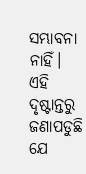ସମ୍ଭାବନା ନାହିଁ। ଏହି ଦୃଷ୍ଟାନ୍ତରୁ ଜଣାପଡୁଛି ଯେ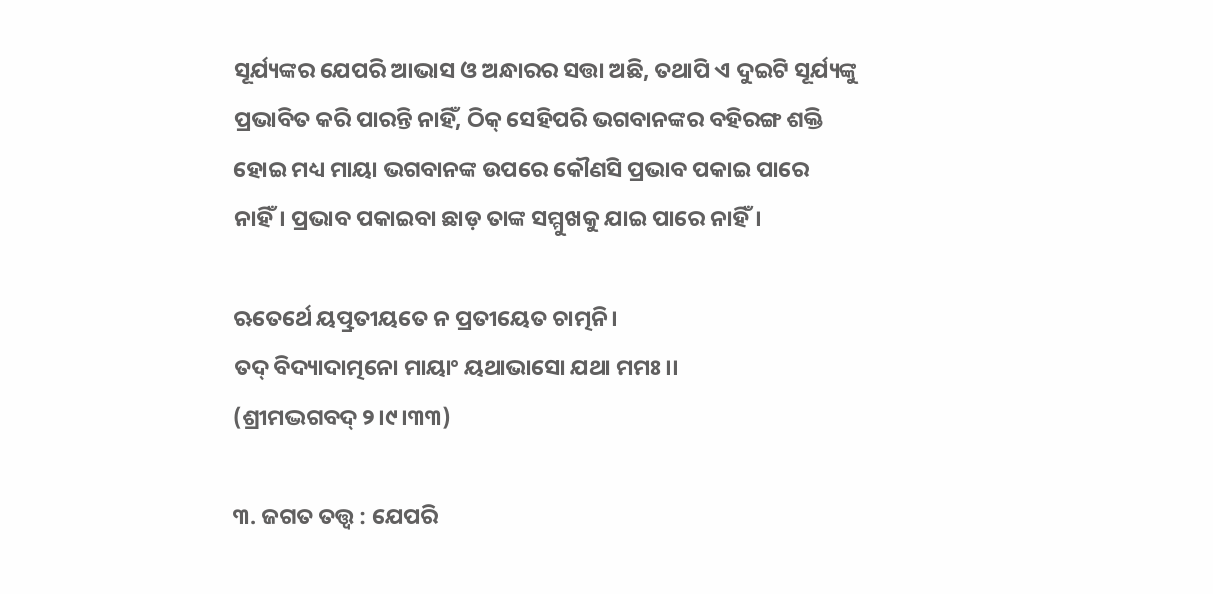ସୂର୍ଯ୍ୟଙ୍କର ଯେପରି ଆଭାସ ଓ ଅନ୍ଧାରର ସତ୍ତା ଅଛି, ତଥାପି ଏ ଦୁଇଟି ସୂର୍ଯ୍ୟଙ୍କୁ ପ୍ରଭାବିତ କରି ପାରନ୍ତି ନାହିଁ, ଠିକ୍ ସେହିପରି ଭଗବାନଙ୍କର ବହିରଙ୍ଗ ଶକ୍ତି ହୋଇ ମଧ୍ୟ ମାୟା ଭଗବାନଙ୍କ ଉପରେ କୌଣସି ପ୍ରଭାବ ପକାଇ ପାରେ ନାହିଁ। ପ୍ରଭାବ ପକାଇବା ଛାଡ଼ ତାଙ୍କ ସମ୍ମୁଖକୁ ଯାଇ ପାରେ ନାହିଁ।

ଋତେର୍ଥେ ୟତ୍ପ୍ରତୀୟତେ ନ ପ୍ରତୀୟେତ ଚାତ୍ମନି।
ତଦ୍ ବିଦ୍ୟାଦାତ୍ମନୋ ମାୟାଂ ୟଥାଭାସୋ ଯଥା ମମଃ।।
(ଶ୍ରୀମଦ୍ଭଗବଦ୍ ୨।୯।୩୩)

୩. ଜଗତ ତତ୍ତ୍ୱ : ଯେପରି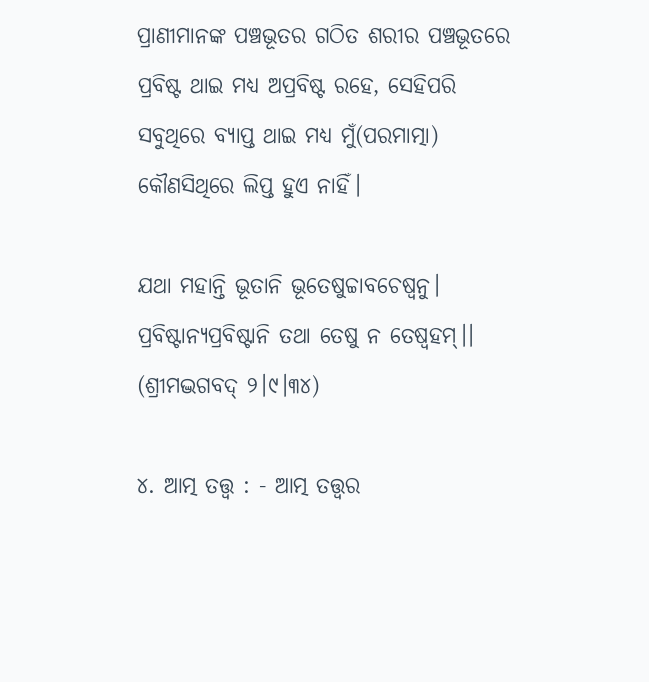ପ୍ରାଣୀମାନଙ୍କ ପଞ୍ଚଭୂତର ଗଠିତ ଶରୀର ପଞ୍ଚଭୂତରେ ପ୍ରବିଷ୍ଟ ଥାଇ ମଧ୍ୟ ଅପ୍ରବିଷ୍ଟ ରହେ, ସେହିପରି ସବୁଥିରେ ବ୍ୟାପ୍ତ ଥାଇ ମଧ୍ୟ ମୁଁ(ପରମାତ୍ମା) କୌଣସିଥିରେ ଲିପ୍ତ ହୁଏ ନାହିଁ।

ଯଥା ମହାନ୍ତି ଭୂତାନି ଭୂତେଷୁଚ୍ଚାବଚେଷ୍ବନୁ।
ପ୍ରବିଷ୍ଟାନ୍ୟପ୍ରବିଷ୍ଟାନି ତଥା ତେଷୁ ନ ତେଷ୍ବହମ୍।।
(ଶ୍ରୀମଦ୍ଭଗବଦ୍ ୨।୯।୩୪)

୪. ଆତ୍ମ ତତ୍ତ୍ୱ : - ଆତ୍ମ ତତ୍ତ୍ୱର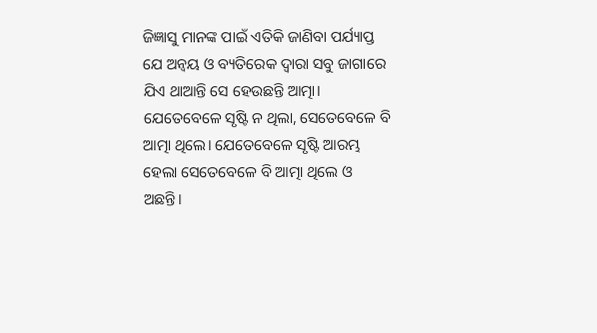ଜିଜ୍ଞାସୁ ମାନଙ୍କ ପାଇଁ ଏତିକି ଜାଣିବା ପର୍ଯ୍ୟାପ୍ତ ଯେ ଅନ୍ବୟ ଓ ବ୍ୟତିରେକ ଦ୍ୱାରା ସବୁ ଜାଗାରେ ଯିଏ ଥାଆନ୍ତି ସେ ହେଉଛନ୍ତି ଆତ୍ମା। ଯେତେବେଳେ ସୃଷ୍ଟି ନ ଥିଲା, ସେତେବେଳେ ବି ଆତ୍ମା ଥିଲେ। ଯେତେବେଳେ ସୃଷ୍ଟି ଆରମ୍ଭ ହେଲା ସେତେବେଳେ ବି ଆତ୍ମା ଥିଲେ ଓ ଅଛନ୍ତି।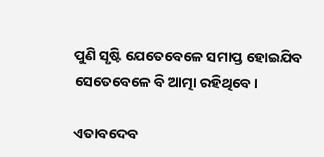ପୁଣି ସୃଷ୍ଟି ଯେତେବେଳେ ସମାପ୍ତ ହୋଇଯିବ ସେତେବେଳେ ବି ଆତ୍ମା ରହିଥିବେ।

ଏତାବଦେବ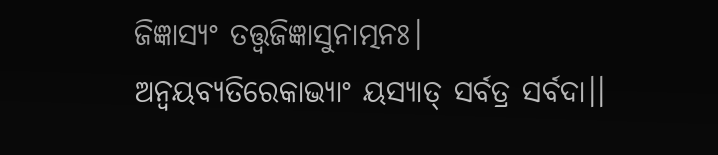ଜିଜ୍ଞାସ୍ୟଂ ତତ୍ତ୍ୱଜିଜ୍ଞାସୁନାତ୍ମନଃ।
ଅନ୍ବୟବ୍ୟତିରେକାଭ୍ୟାଂ ୟସ୍ୟାତ୍ ସର୍ବତ୍ର ସର୍ବଦା।।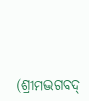(ଶ୍ରୀମଦ୍ଭଗବଦ୍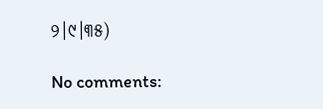୨।୯।୩୫)

No comments: